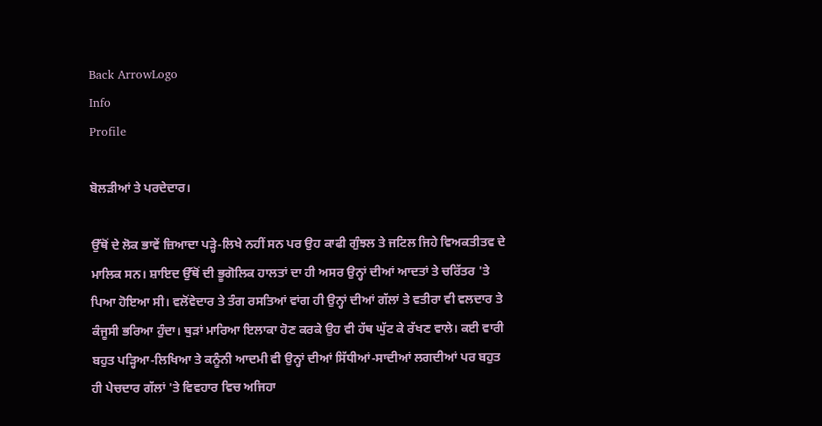Back ArrowLogo
Info
Profile

ਬੋਲੜੀਆਂ ਤੇ ਪਰਦੇਦਾਰ।

ਉੱਥੋਂ ਦੇ ਲੋਕ ਭਾਵੇਂ ਜ਼ਿਆਦਾ ਪੜ੍ਹੇ-ਲਿਖੇ ਨਹੀਂ ਸਨ ਪਰ ਉਹ ਕਾਫੀ ਗੁੰਝਲ ਤੇ ਜਟਿਲ ਜਿਹੇ ਵਿਅਕਤੀਤਵ ਦੇ ਮਾਲਿਕ ਸਨ। ਸ਼ਾਇਦ ਉੱਥੋਂ ਦੀ ਭੂਗੋਲਿਕ ਹਾਲਤਾਂ ਦਾ ਹੀ ਅਸਰ ਉਨ੍ਹਾਂ ਦੀਆਂ ਆਦਤਾਂ ਤੇ ਚਰਿੱਤਰ 'ਤੇ ਪਿਆ ਹੋਇਆ ਸੀ। ਵਲੋਂਵੇਦਾਰ ਤੇ ਤੰਗ ਰਸਤਿਆਂ ਵਾਂਗ ਹੀ ਉਨ੍ਹਾਂ ਦੀਆਂ ਗੱਲਾਂ ਤੇ ਵਤੀਰਾ ਵੀ ਵਲਦਾਰ ਤੇ ਕੰਜੂਸੀ ਭਰਿਆ ਹੁੰਦਾ। ਥੁੜਾਂ ਮਾਰਿਆ ਇਲਾਕਾ ਹੋਣ ਕਰਕੇ ਉਹ ਵੀ ਹੱਥ ਘੁੱਟ ਕੇ ਰੱਖਣ ਵਾਲੇ। ਕਈ ਵਾਰੀ ਬਹੁਤ ਪੜ੍ਹਿਆ-ਲਿਖਿਆ ਤੇ ਕਨੂੰਨੀ ਆਦਮੀ ਵੀ ਉਨ੍ਹਾਂ ਦੀਆਂ ਸਿੱਧੀਆਂ-ਸਾਦੀਆਂ ਲਗਦੀਆਂ ਪਰ ਬਹੁਤ ਹੀ ਪੇਚਦਾਰ ਗੱਲਾਂ 'ਤੇ ਵਿਵਹਾਰ ਵਿਚ ਅਜਿਹਾ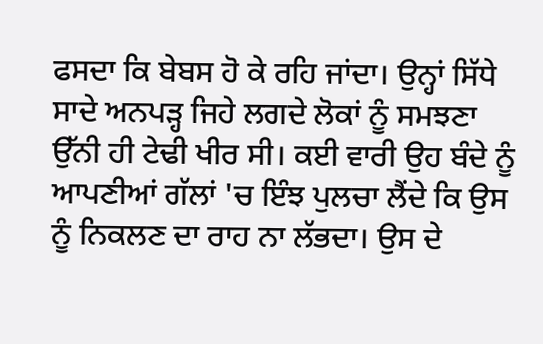ਫਸਦਾ ਕਿ ਬੇਬਸ ਹੋ ਕੇ ਰਹਿ ਜਾਂਦਾ। ਉਨ੍ਹਾਂ ਸਿੱਧੇ ਸਾਦੇ ਅਨਪੜ੍ਹ ਜਿਹੇ ਲਗਦੇ ਲੋਕਾਂ ਨੂੰ ਸਮਝਣਾ ਉੱਨੀ ਹੀ ਟੇਢੀ ਖੀਰ ਸੀ। ਕਈ ਵਾਰੀ ਉਹ ਬੰਦੇ ਨੂੰ ਆਪਣੀਆਂ ਗੱਲਾਂ 'ਚ ਇੰਝ ਪੁਲਚਾ ਲੈਂਦੇ ਕਿ ਉਸ ਨੂੰ ਨਿਕਲਣ ਦਾ ਰਾਹ ਨਾ ਲੱਭਦਾ। ਉਸ ਦੇ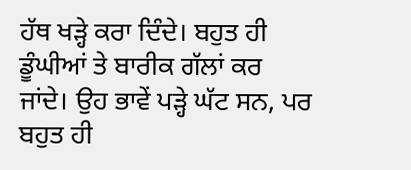ਹੱਥ ਖੜ੍ਹੇ ਕਰਾ ਦਿੰਦੇ। ਬਹੁਤ ਹੀ ਡੂੰਘੀਆਂ ਤੇ ਬਾਰੀਕ ਗੱਲਾਂ ਕਰ ਜਾਂਦੇ। ਉਹ ਭਾਵੇਂ ਪੜ੍ਹੇ ਘੱਟ ਸਨ, ਪਰ ਬਹੁਤ ਹੀ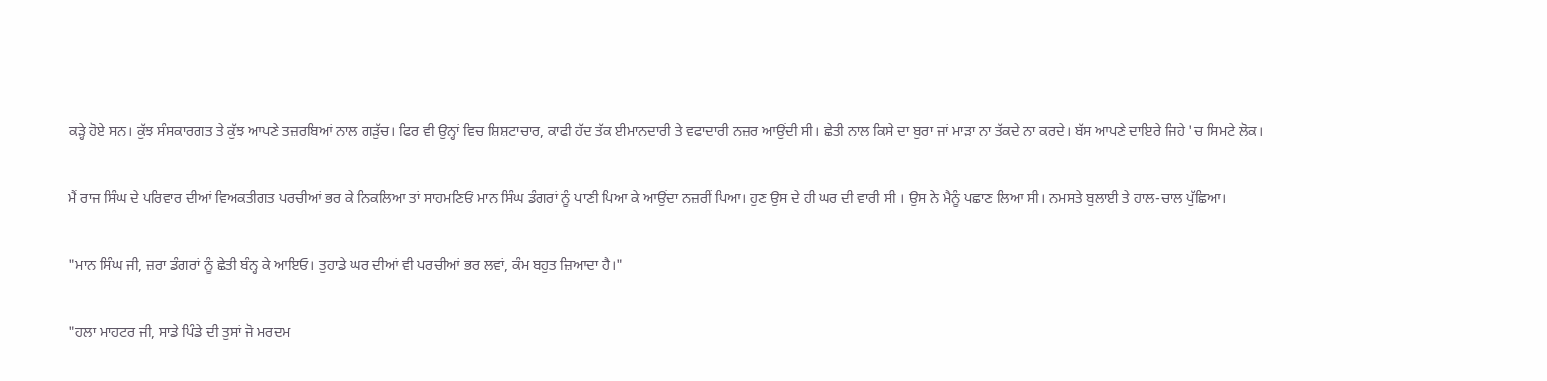ਕੜ੍ਹੇ ਹੋਏ ਸਨ। ਕੁੱਝ ਸੰਸਕਾਰਗਤ ਤੇ ਕੁੱਝ ਆਪਣੇ ਤਜ਼ਰਬਿਆਂ ਨਾਲ ਗੜੁੱਚ। ਫਿਰ ਵੀ ਉਨ੍ਹਾਂ ਵਿਚ ਸ਼ਿਸ਼ਟਾਚਾਰ, ਕਾਫੀ ਹੱਦ ਤੱਕ ਈਮਾਨਦਾਰੀ ਤੇ ਵਫਾਦਾਰੀ ਨਜ਼ਰ ਆਉਂਦੀ ਸੀ। ਛੇਤੀ ਨਾਲ ਕਿਸੇ ਦਾ ਬੁਰਾ ਜਾਂ ਮਾੜਾ ਨਾ ਤੱਕਦੇ ਨਾ ਕਰਦੇ। ਬੱਸ ਆਪਣੇ ਦਾਇਰੇ ਜਿਹੇ 'ਚ ਸਿਮਟੇ ਲੋਕ।

ਮੈਂ ਰਾਜ ਸਿੰਘ ਦੇ ਪਰਿਵਾਰ ਦੀਆਂ ਵਿਅਕਤੀਗਤ ਪਰਚੀਆਂ ਭਰ ਕੇ ਨਿਕਲਿਆ ਤਾਂ ਸਾਹਮਣਿਓਂ ਮਾਨ ਸਿੰਘ ਡੰਗਰਾਂ ਨੂੰ ਪਾਣੀ ਪਿਆ ਕੇ ਆਉਂਦਾ ਨਜ਼ਰੀਂ ਪਿਆ। ਹੁਣ ਉਸ ਦੇ ਹੀ ਘਰ ਦੀ ਵਾਰੀ ਸੀ । ਉਸ ਨੇ ਮੈਨੂੰ ਪਛਾਣ ਲਿਆ ਸੀ। ਨਮਸਤੇ ਬੁਲਾਈ ਤੇ ਹਾਲ-ਚਾਲ ਪੁੱਛਿਆ।

"ਮਾਨ ਸਿੰਘ ਜੀ, ਜ਼ਰਾ ਡੰਗਰਾਂ ਨੂੰ ਛੇਤੀ ਬੰਨ੍ਹ ਕੇ ਆਇਓ। ਤੁਹਾਡੇ ਘਰ ਦੀਆਂ ਵੀ ਪਰਚੀਆਂ ਭਰ ਲਵਾਂ, ਕੰਮ ਬਹੁਤ ਜ਼ਿਆਦਾ ਹੈ।"

"ਹਲਾ ਮਾਹਟਰ ਜੀ, ਸਾਡੇ ਪਿੰਡੇ ਦੀ ਤੁਸਾਂ ਜੋ ਮਰਦਮ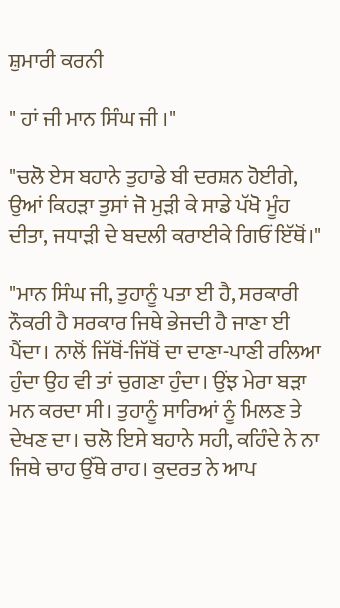ਸ਼ੁਮਾਰੀ ਕਰਨੀ

" ਹਾਂ ਜੀ ਮਾਨ ਸਿੰਘ ਜੀ ।"

"ਚਲੋ ਏਸ ਬਹਾਨੇ ਤੁਹਾਡੇ ਬੀ ਦਰਸ਼ਨ ਹੋਈਗੇ, ਉਆਂ ਕਿਹੜਾ ਤੁਸਾਂ ਜੋ ਮੁੜੀ ਕੇ ਸਾਡੇ ਪੱਖੋ ਮੂੰਹ ਦੀਤਾ, ਜਧਾੜੀ ਦੇ ਬਦਲੀ ਕਰਾਈਕੇ ਗਿਓਂ ਇੱਥੋਂ।"

"ਮਾਨ ਸਿੰਘ ਜੀ, ਤੁਹਾਨੂੰ ਪਤਾ ਈ ਹੈ, ਸਰਕਾਰੀ ਨੌਕਰੀ ਹੈ ਸਰਕਾਰ ਜਿਥੇ ਭੇਜਦੀ ਹੈ ਜਾਣਾ ਈ ਪੈਂਦਾ। ਨਾਲੋਂ ਜਿੱਥੋਂ-ਜਿੱਥੋਂ ਦਾ ਦਾਣਾ-ਪਾਣੀ ਰਲਿਆ ਹੁੰਦਾ ਉਹ ਵੀ ਤਾਂ ਚੁਗਣਾ ਹੁੰਦਾ। ਉਂਝ ਮੇਰਾ ਬੜਾ ਮਨ ਕਰਦਾ ਸੀ। ਤੁਹਾਨੂੰ ਸਾਰਿਆਂ ਨੂੰ ਮਿਲਣ ਤੇ ਦੇਖਣ ਦਾ। ਚਲੋ ਇਸੇ ਬਹਾਨੇ ਸਹੀ, ਕਹਿੰਦੇ ਨੇ ਨਾ ਜਿਥੇ ਚਾਹ ਉੱਥੇ ਰਾਹ। ਕੁਦਰਤ ਨੇ ਆਪ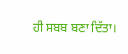ਹੀ ਸਬਬ ਬਣਾ ਦਿੱਤਾ।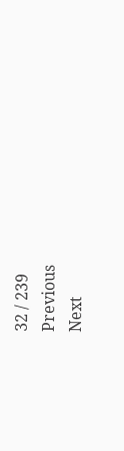32 / 239
Previous
Next